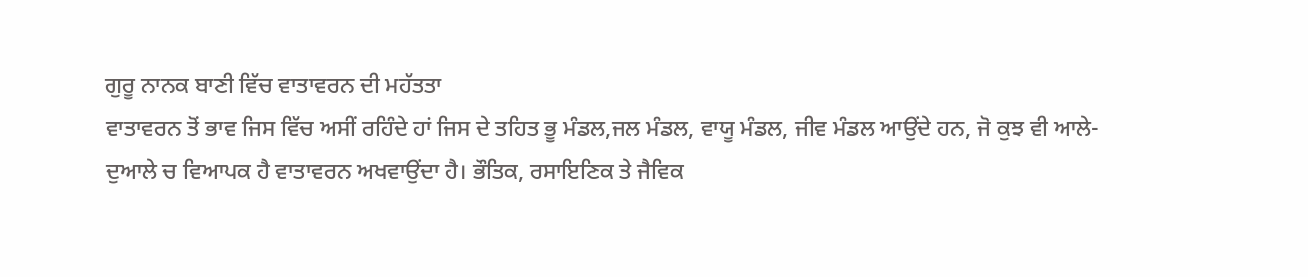ਗੁਰੂ ਨਾਨਕ ਬਾਣੀ ਵਿੱਚ ਵਾਤਾਵਰਨ ਦੀ ਮਹੱਤਤਾ
ਵਾਤਾਵਰਨ ਤੋਂ ਭਾਵ ਜਿਸ ਵਿੱਚ ਅਸੀਂ ਰਹਿੰਦੇ ਹਾਂ ਜਿਸ ਦੇ ਤਹਿਤ ਭੂ ਮੰਡਲ,ਜਲ ਮੰਡਲ, ਵਾਯੂ ਮੰਡਲ, ਜੀਵ ਮੰਡਲ ਆਉਂਦੇ ਹਨ, ਜੋ ਕੁਝ ਵੀ ਆਲੇ- ਦੁਆਲੇ ਚ ਵਿਆਪਕ ਹੈ ਵਾਤਾਵਰਨ ਅਖਵਾਉਂਦਾ ਹੈ। ਭੌਤਿਕ, ਰਸਾਇਣਿਕ ਤੇ ਜੈਵਿਕ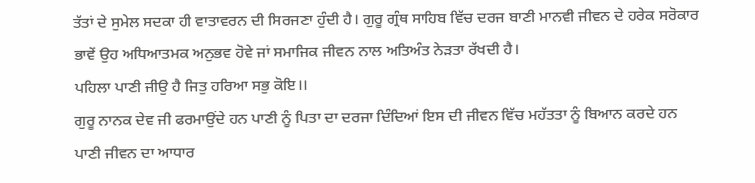ਤੱਤਾਂ ਦੇ ਸੁਮੇਲ ਸਦਕਾ ਹੀ ਵਾਤਾਵਰਨ ਦੀ ਸਿਰਜਣਾ ਹੁੰਦੀ ਹੈ। ਗੁਰੂ ਗ੍ਰੰਥ ਸਾਹਿਬ ਵਿੱਚ ਦਰਜ ਬਾਣੀ ਮਾਨਵੀ ਜੀਵਨ ਦੇ ਹਰੇਕ ਸਰੋਕਾਰ ਭਾਵੇਂ ਉਹ ਅਧਿਆਤਮਕ ਅਨੁਭਵ ਹੋਵੇ ਜਾਂ ਸਮਾਜਿਕ ਜੀਵਨ ਨਾਲ ਅਤਿਅੰਤ ਨੇੜਤਾ ਰੱਖਦੀ ਹੈ।
ਪਹਿਲਾ ਪਾਣੀ ਜੀਉ ਹੈ ਜਿਤੁ ਹਰਿਆ ਸਭੁ ਕੋਇ।।
ਗੁਰੂ ਨਾਨਕ ਦੇਵ ਜੀ ਫਰਮਾਉਂਦੇ ਹਨ ਪਾਣੀ ਨੂੰ ਪਿਤਾ ਦਾ ਦਰਜਾ ਦਿੰਦਿਆਂ ਇਸ ਦੀ ਜੀਵਨ ਵਿੱਚ ਮਹੱਤਤਾ ਨੂੰ ਬਿਆਨ ਕਰਦੇ ਹਨ ਪਾਣੀ ਜੀਵਨ ਦਾ ਆਧਾਰ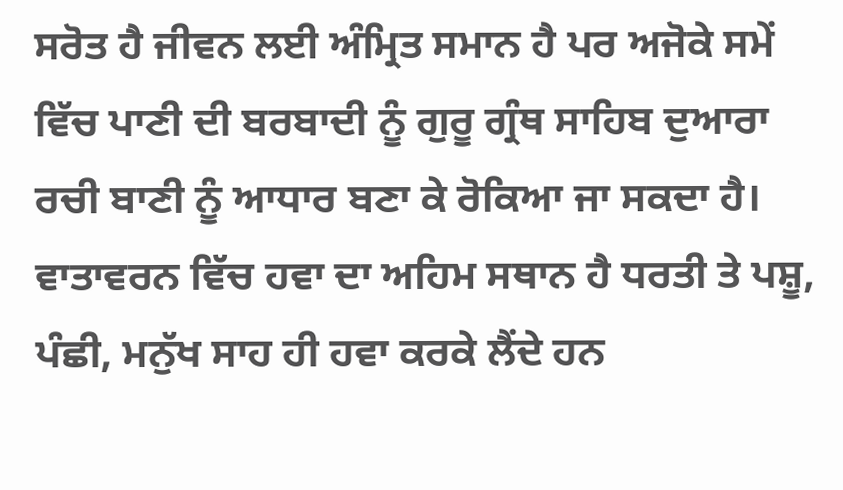ਸਰੋਤ ਹੈ ਜੀਵਨ ਲਈ ਅੰਮ੍ਰਿਤ ਸਮਾਨ ਹੈ ਪਰ ਅਜੋਕੇ ਸਮੇਂ ਵਿੱਚ ਪਾਣੀ ਦੀ ਬਰਬਾਦੀ ਨੂੰ ਗੁਰੂ ਗ੍ਰੰਥ ਸਾਹਿਬ ਦੁਆਰਾ ਰਚੀ ਬਾਣੀ ਨੂੰ ਆਧਾਰ ਬਣਾ ਕੇ ਰੋਕਿਆ ਜਾ ਸਕਦਾ ਹੈ। ਵਾਤਾਵਰਨ ਵਿੱਚ ਹਵਾ ਦਾ ਅਹਿਮ ਸਥਾਨ ਹੈ ਧਰਤੀ ਤੇ ਪਸ਼ੂ, ਪੰਛੀ, ਮਨੁੱਖ ਸਾਹ ਹੀ ਹਵਾ ਕਰਕੇ ਲੈਂਦੇ ਹਨ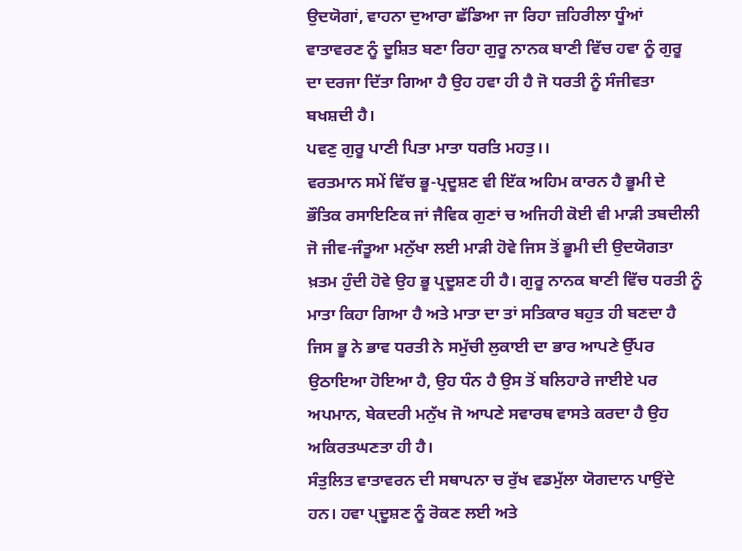ਉਦਯੋਗਾਂ, ਵਾਹਨਾ ਦੁਆਰਾ ਛੱਡਿਆ ਜਾ ਰਿਹਾ ਜ਼ਹਿਰੀਲਾ ਧੂੰਆਂ ਵਾਤਾਵਰਣ ਨੂੰ ਦੂਸ਼ਿਤ ਬਣਾ ਰਿਹਾ ਗੁਰੂ ਨਾਨਕ ਬਾਣੀ ਵਿੱਚ ਹਵਾ ਨੂੰ ਗੁਰੂ ਦਾ ਦਰਜਾ ਦਿੱਤਾ ਗਿਆ ਹੈ ਉਹ ਹਵਾ ਹੀ ਹੈ ਜੋ ਧਰਤੀ ਨੂੰ ਸੰਜੀਵਤਾ ਬਖਸ਼ਦੀ ਹੈ।
ਪਵਣੁ ਗੁਰੂ ਪਾਣੀ ਪਿਤਾ ਮਾਤਾ ਧਰਤਿ ਮਹਤੁ।।
ਵਰਤਮਾਨ ਸਮੇਂ ਵਿੱਚ ਭੂ-ਪ੍ਰਦੂਸ਼ਣ ਵੀ ਇੱਕ ਅਹਿਮ ਕਾਰਨ ਹੈ ਭੂਮੀ ਦੇ ਭੌਤਿਕ ਰਸਾਇਣਿਕ ਜਾਂ ਜੈਵਿਕ ਗੁਣਾਂ ਚ ਅਜਿਹੀ ਕੋਈ ਵੀ ਮਾੜੀ ਤਬਦੀਲੀ ਜੋ ਜੀਵ-ਜੰਤੂਆ ਮਨੁੱਖਾ ਲਈ ਮਾੜੀ ਹੋਵੇ ਜਿਸ ਤੋਂ ਭੂਮੀ ਦੀ ਉਦਯੋਗਤਾ ਖ਼ਤਮ ਹੁੰਦੀ ਹੋਵੇ ਉਹ ਭੂ ਪ੍ਰਦੂਸ਼ਣ ਹੀ ਹੈ। ਗੁਰੂ ਨਾਨਕ ਬਾਣੀ ਵਿੱਚ ਧਰਤੀ ਨੂੰ ਮਾਤਾ ਕਿਹਾ ਗਿਆ ਹੈ ਅਤੇ ਮਾਤਾ ਦਾ ਤਾਂ ਸਤਿਕਾਰ ਬਹੁਤ ਹੀ ਬਣਦਾ ਹੈ ਜਿਸ ਭੂ ਨੇ ਭਾਵ ਧਰਤੀ ਨੇ ਸਮੁੱਚੀ ਲੁਕਾਈ ਦਾ ਭਾਰ ਆਪਣੇ ਉੱਪਰ ਉਠਾਇਆ ਹੋਇਆ ਹੈ, ਉਹ ਧੰਨ ਹੈ ਉਸ ਤੋਂ ਬਲਿਹਾਰੇ ਜਾਈਏ ਪਰ ਅਪਮਾਨ, ਬੇਕਦਰੀ ਮਨੁੱਖ ਜੋ ਆਪਣੇ ਸਵਾਰਥ ਵਾਸਤੇ ਕਰਦਾ ਹੈ ਉਹ ਅਕਿਰਤਘਣਤਾ ਹੀ ਹੈ।
ਸੰਤੁਲਿਤ ਵਾਤਾਵਰਨ ਦੀ ਸਥਾਪਨਾ ਚ ਰੁੱਖ ਵਡਮੁੱਲਾ ਯੋਗਦਾਨ ਪਾਉਂਦੇ ਹਨ। ਹਵਾ ਪ੍ਦੂਸ਼ਣ ਨੂੰ ਰੋਕਣ ਲਈ ਅਤੇ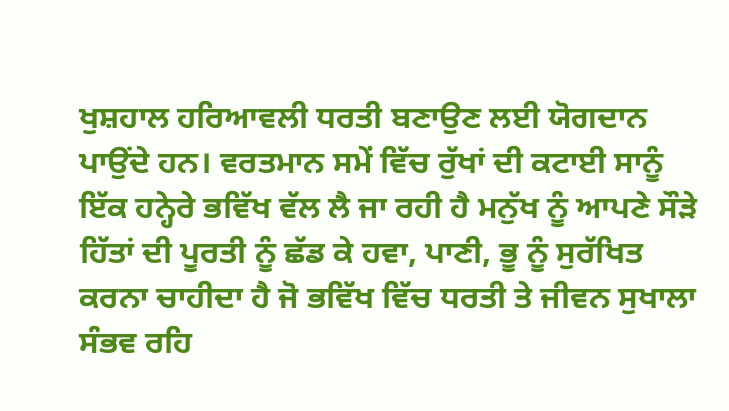ਖੁਸ਼ਹਾਲ ਹਰਿਆਵਲੀ ਧਰਤੀ ਬਣਾਉਣ ਲਈ ਯੋਗਦਾਨ ਪਾਉਂਦੇ ਹਨ। ਵਰਤਮਾਨ ਸਮੇਂ ਵਿੱਚ ਰੁੱਖਾਂ ਦੀ ਕਟਾਈ ਸਾਨੂੰ ਇੱਕ ਹਨ੍ਹੇਰੇ ਭਵਿੱਖ ਵੱਲ ਲੈ ਜਾ ਰਹੀ ਹੈ ਮਨੁੱਖ ਨੂੰ ਆਪਣੇ ਸੌੜੇ ਹਿੱਤਾਂ ਦੀ ਪੂਰਤੀ ਨੂੰ ਛੱਡ ਕੇ ਹਵਾ, ਪਾਣੀ, ਭੂ ਨੂੰ ਸੁਰੱਖਿਤ ਕਰਨਾ ਚਾਹੀਦਾ ਹੈ ਜੋ ਭਵਿੱਖ ਵਿੱਚ ਧਰਤੀ ਤੇ ਜੀਵਨ ਸੁਖਾਲਾ ਸੰਭਵ ਰਹਿ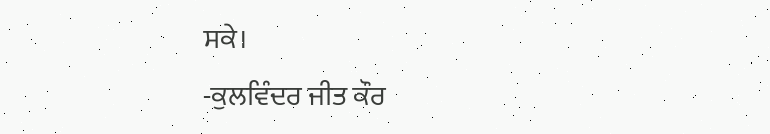ਸਕੇ।
-ਕੁਲਵਿੰਦਰ ਜੀਤ ਕੌਰ